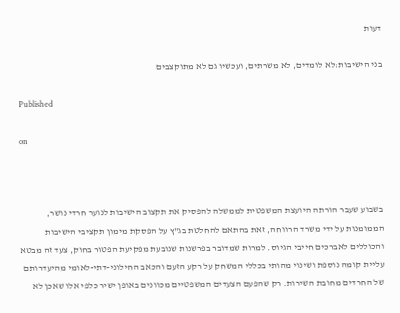דעות

בני הישיבות:לא לומדים, לא משרתים, ועכשיו גם לא מתוקצבים

Published

on



בשבוע שעבר הורתה היועצת המשפטית לממשלה להפסיק את תקצוב הישיבות לנוער חרדי נושר, הממומנות על ידי משרד הרווחה, זאת בהתאם להחלטת בג"ץ על הפסקת מימון תקציבי הישיבות והכוללים לאברכים חייבי הגיוס. למרות שמדובר בפרשנות שנובעת מפקיעת הפטור בחוק, צעד זה מבטא עליית קומה נוספת ושינוי מהותי בכללי המשחק על רקע הזעם והכאב החילוני-דתי-לאומי מהיעדרותם של החרדים מחובת השירות. רק שהפעם הצעדים המשפטיים מכוונים באופן ישיר כלפי אלו שאכן לא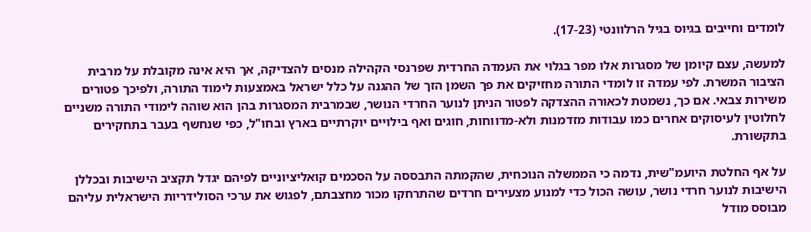לומדים וחייבים בגיוס בגיל הרלוונטי (17-23).

למעשה, עצם קיומן של מסגרות אלו מפר בגלוי את העמדה החרדית שפרנסי הקהילה מנסים להצדיקה, אך היא אינה מקובלת על מרבית הציבור המשרת. לפי עמדה זו לומדי התורה מחזיקים את פך השמן הזך של ההגנה על כלל ישראל באמצעות לימוד התורה, ולפיכך פטורים משירות צבאי. אם כך, נשמטת לכאורה ההצדקה לפטור הניתן לנוער החרדי הנושר, שבמרבית המסגרות בהן הוא שוהה לימודי התורה משניים לחלוטין לעיסוקים אחרים כמו עבודות מזדמנות ולא-מדווחות, חוגים ואף בילויים יוקרתיים בארץ ובחו"ל, כפי שנחשף בעבר בתחקירים בתקשורת.

על אף החלטת היועמ"שית, נדמה כי הממשלה הנוכחית, שהקמתה התבססה על הסכמים קואליציוניים לפיהם יגדל תקציב הישיבות ובכללן הישיבות לנוער חרדי נושר, עושה הכול כדי למנוע מצעירים חרדים שהתרחקו מכור מחצבתם, לפגוש את ערכי הסולידריות הישראלית עליהם מבוסס מודל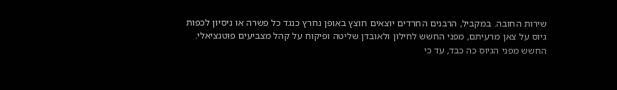שירות החובה. במקביל, הרבנים החרדים יוצאים חוצץ באופן נחרץ כנגד כל פשרה או ניסיון לכפות גיוס על צאן מרעיתם, מפני החשש לחילון ולאובדן שליטה ופיקוח על קהל מצביעים פוטנציאלי. החשש מפני הגיוס כה כבד, עד כי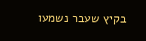בקיץ שעבר נשמעו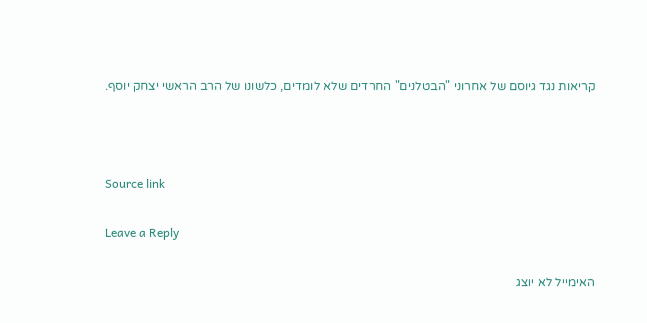קריאות נגד גיוסם של אחרוני "הבטלנים" החרדים שלא לומדים, כלשונו של הרב הראשי יצחק יוסף.



Source link

Leave a Reply

האימייל לא יוצג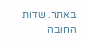באתר. שדות החובה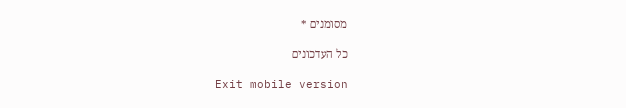מסומנים *

כל העדכונים

Exit mobile version